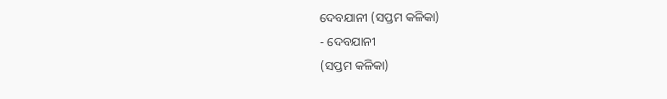ଦେବଯାନୀ (ସପ୍ତମ କଳିକା)
- ଦେବଯାନୀ
(ସପ୍ତମ କଳିକା)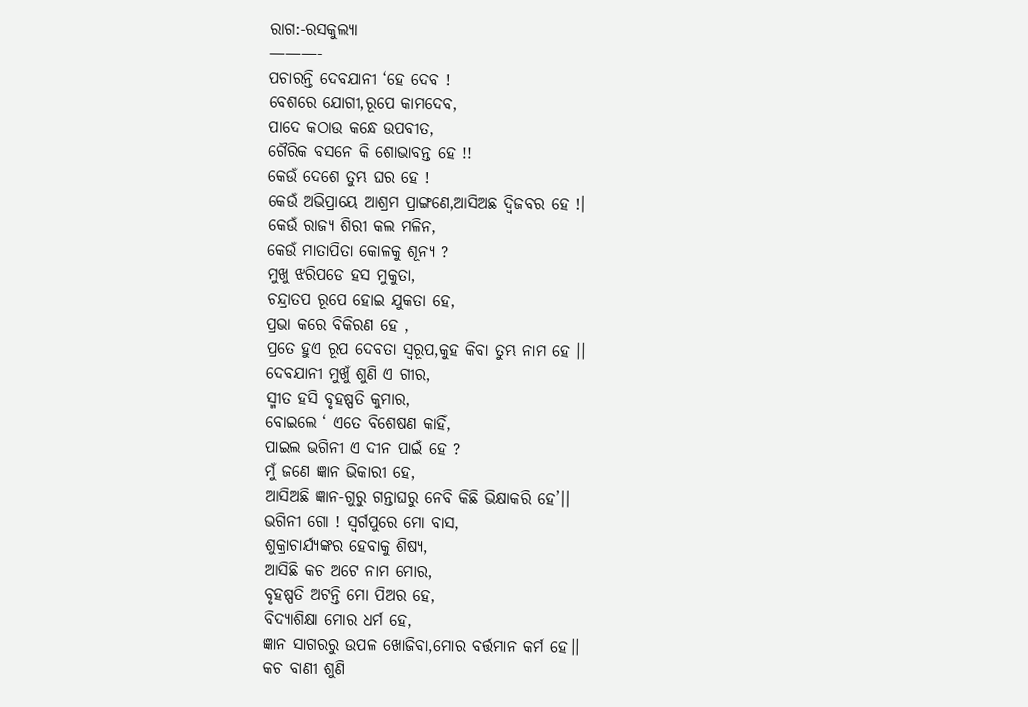ରାଗ:-ରସକୁଲ୍ୟା
———-
ପଚାରନ୍ତି ଦେବଯାନୀ ‘ହେ ଦେବ !
ବେଶରେ ଯୋଗୀ,ରୂପେ କାମଦେବ,
ପାଦେ କଠାଉ କନ୍ଧେ ଉପବୀତ,
ଗୈରିକ ବସନେ କି ଶୋଭାବନ୍ତ ହେ !!
କେଉଁ ଦେଶେ ତୁମ୍ଭ ଘର ହେ !
କେଉଁ ଅଭିପ୍ରାୟେ ଆଶ୍ରମ ପ୍ରାଙ୍ଗଣେ,ଆସିଅଛ ଦ୍ୱିଜବର ହେ !।
କେଉଁ ରାଜ୍ୟ ଶିରୀ କଲ ମଳିନ,
କେଉଁ ମାତାପିତା କୋଳକୁ ଶୂନ୍ୟ ?
ମୁଖୁ ଝରିପଡେ ହସ ମୁକୁତା,
ଚନ୍ଦ୍ରାତପ ରୂପେ ହୋଇ ଯୁକତା ହେ,
ପ୍ରଭା କରେ ବିକିରଣ ହେ ,
ପ୍ରତେ ହୁଏ ରୂପ ଦେବତା ସ୍ୱରୂପ,କୁହ କିବା ତୁମ୍ଭ ନାମ ହେ ।।
ଦେବଯାନୀ ମୁଖୁଁ ଶୁଣି ଏ ଗୀର,
ସ୍ମୀତ ହସି ବୃହଷ୍ପତି କୁମାର,
ବୋଇଲେ ‘ ଏତେ ବିଶେଷଣ କାହିଁ,
ପାଇଲ ଭଗିନୀ ଏ ଦୀନ ପାଇଁ ହେ ?
ମୁଁ ଜଣେ ଜ୍ଞାନ ଭିକାରୀ ହେ,
ଆସିଅଛି ଜ୍ଞାନ-ଗୁରୁ ଗନ୍ତାଘରୁ ନେବି କିଛି ଭିକ୍ଷାକରି ହେ’।।
ଭଗିନୀ ଗୋ ! ସ୍ୱର୍ଗପୁରେ ମୋ ବାସ,
ଶୁକ୍ରାଚାର୍ଯ୍ୟଙ୍କର ହେବାକୁ ଶିଷ୍ୟ,
ଆସିଛି କଚ ଅଟେ ନାମ ମୋର,
ବୃହଷ୍ପତି ଅଟନ୍ତି ମୋ ପିଅର ହେ,
ବିଦ୍ୟାଶିକ୍ଷା ମୋର ଧର୍ମ ହେ,
ଜ୍ଞାନ ସାଗରରୁ ଉପଳ ଖୋଜିବା,ମୋର ବର୍ତ୍ତମାନ କର୍ମ ହେ।।
କଚ ବାଣୀ ଶୁଣି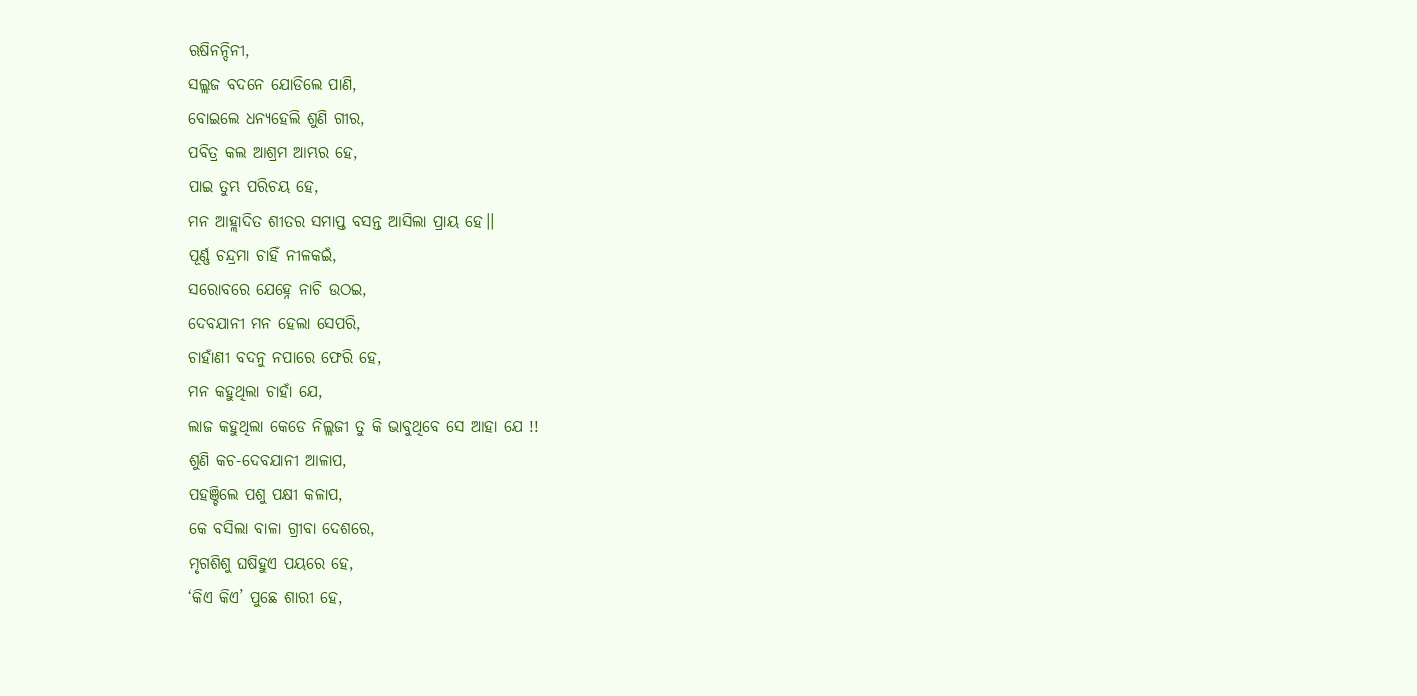ଋଷିନନ୍ଦିନୀ,
ସଲ୍ଲଜ ବଦନେ ଯୋଡିଲେ ପାଣି,
ବୋଇଲେ ଧନ୍ୟହେଲି ଶୁଣି ଗୀର,
ପବିତ୍ର କଲ ଆଶ୍ରମ ଆମ୍ଭର ହେ,
ପାଇ ତୁମ୍ଭ ପରିଚୟ ହେ,
ମନ ଆହ୍ଲାଦିତ ଶୀତର ସମାପ୍ତ ବସନ୍ତ ଆସିଲା ପ୍ରାୟ ହେ।।
ପୂର୍ଣ୍ଣ ଚନ୍ଦ୍ରମା ଚାହିଁ ନୀଳକଇଁ,
ସରୋବରେ ଯେହ୍ନେ ନାଚି ଉଠଇ,
ଦେବଯାନୀ ମନ ହେଲା ସେପରି,
ଚାହାଁଣୀ ବଦନୁ ନପାରେ ଫେରି ହେ,
ମନ କହୁଥିଲା ଚାହାଁ ଯେ,
ଲାଜ କହୁଥିଲା କେଡେ ନିଲ୍ଲଜୀ ତୁ କି ଭାବୁଥିବେ ସେ ଆହା ଯେ !!
ଶୁଣି କଚ-ଦେବଯାନୀ ଆଳାପ,
ପହଞ୍ଚିଲେ ପଶୁ ପକ୍ଷୀ କଳାପ,
କେ ବସିଲା ବାଳା ଗ୍ରୀବା ଦେଶରେ,
ମୃଗଶିଶୁ ଘଷିହୁଏ ପୟରେ ହେ,
‘କିଏ କିଏ’ ପୁଛେ ଶାରୀ ହେ,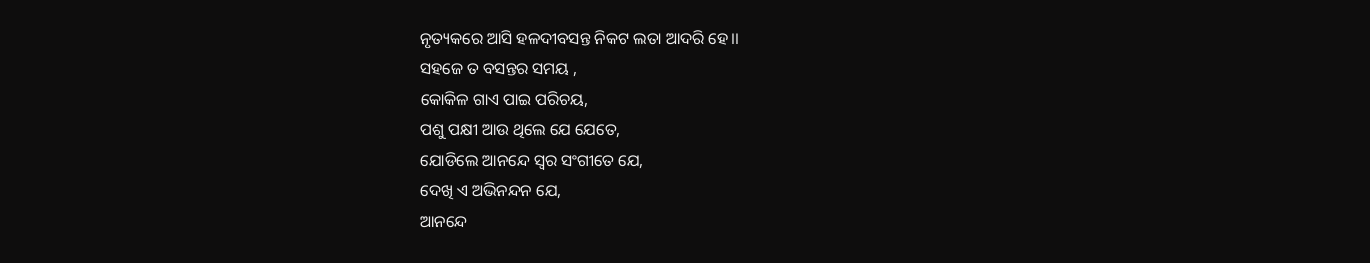ନୃତ୍ୟକରେ ଆସି ହଳଦୀବସନ୍ତ ନିକଟ ଲତା ଆଦରି ହେ।।
ସହଜେ ତ ବସନ୍ତର ସମୟ ,
କୋକିଳ ଗାଏ ପାଇ ପରିଚୟ,
ପଶୁ ପକ୍ଷୀ ଆଉ ଥିଲେ ଯେ ଯେତେ,
ଯୋଡିଲେ ଆନନ୍ଦେ ସ୍ୱର ସଂଗୀତେ ଯେ,
ଦେଖି ଏ ଅଭିନନ୍ଦନ ଯେ,
ଆନନ୍ଦେ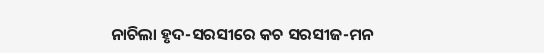ନାଚିଲା ହୃଦ-ସରସୀରେ କଚ ସରସୀଜ-ମନ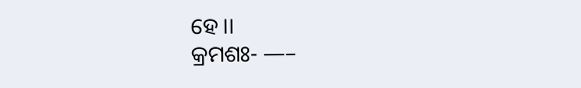ହେ।।
କ୍ରମଶଃ- —–